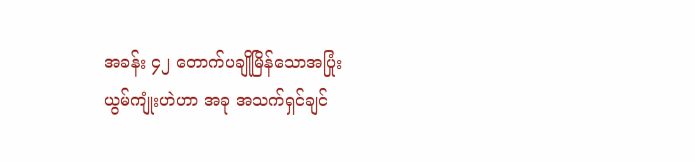အခန်း ၄၂ တောက်ပချိုမြိန်သောအပြုံး
ယွမ်ကျုံးဟဲဟာ အခု အသက်ရှင်ချင်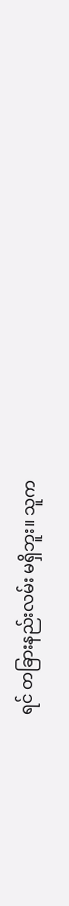ရင် တခြားနည်းလမ်း မရှိဘူး။ သူက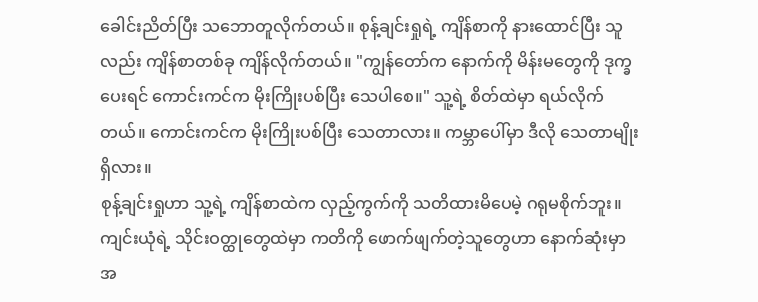ခေါင်းညိတ်ပြီး သဘောတူလိုက်တယ်။ စုန့်ချင်းရှုရဲ့ ကျိန်စာကို နားထောင်ပြီး သူလည်း ကျိန်စာတစ်ခု ကျိန်လိုက်တယ်။ "ကျွန်တော်က နောက်ကို မိန်းမတွေကို ဒုက္ခပေးရင် ကောင်းကင်က မိုးကြိုးပစ်ပြီး သေပါစေ။" သူ့ရဲ့ စိတ်ထဲမှာ ရယ်လိုက်တယ်။ ကောင်းကင်က မိုးကြိုးပစ်ပြီး သေတာလား။ ကမ္ဘာပေါ်မှာ ဒီလို သေတာမျိုးရှိလား။
စုန့်ချင်းရှုဟာ သူ့ရဲ့ ကျိန်စာထဲက လှည့်ကွက်ကို သတိထားမိပေမဲ့ ဂရုမစိုက်ဘူး။ ကျင်းယုံရဲ့ သိုင်းဝတ္ထုတွေထဲမှာ ကတိကို ဖောက်ဖျက်တဲ့သူတွေဟာ နောက်ဆုံးမှာ အ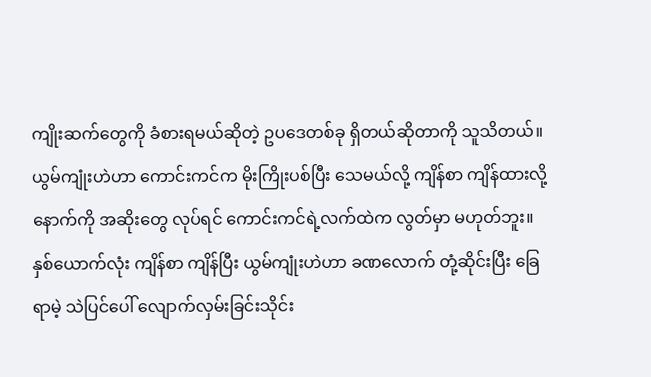ကျိုးဆက်တွေကို ခံစားရမယ်ဆိုတဲ့ ဥပဒေတစ်ခု ရှိတယ်ဆိုတာကို သူသိတယ်။ ယွမ်ကျုံးဟဲဟာ ကောင်းကင်က မိုးကြိုးပစ်ပြီး သေမယ်လို့ ကျိန်စာ ကျိန်ထားလို့ နောက်ကို အဆိုးတွေ လုပ်ရင် ကောင်းကင်ရဲ့လက်ထဲက လွတ်မှာ မဟုတ်ဘူး။
နှစ်ယောက်လုံး ကျိန်စာ ကျိန်ပြီး ယွမ်ကျုံးဟဲဟာ ခဏလောက် တုံ့ဆိုင်းပြီး ခြေရာမဲ့ သဲပြင်ပေါ် လျောက်လှမ်းခြင်းသိုင်း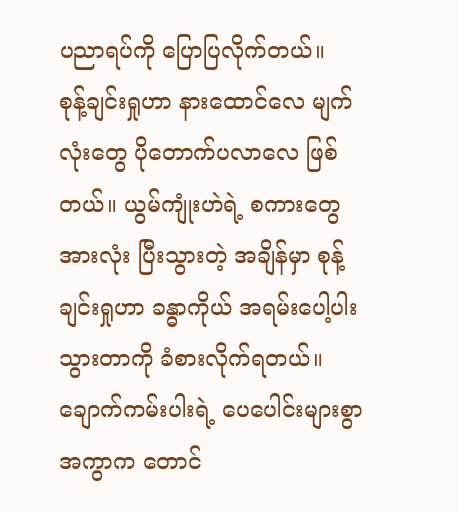ပညာရပ်ကို ပြောပြလိုက်တယ်။
စုန့်ချင်းရှုဟာ နားထောင်လေ မျက်လုံးတွေ ပိုတောက်ပလာလေ ဖြစ်တယ်။ ယွမ်ကျုံးဟဲရဲ့ စကားတွေ အားလုံး ပြီးသွားတဲ့ အချိန်မှာ စုန့်ချင်းရှုဟာ ခန္ဓာကိုယ် အရမ်းပေါ့ပါးသွားတာကို ခံစားလိုက်ရတယ်။ ချောက်ကမ်းပါးရဲ့ ပေပေါင်းများစွာအကွာက တောင်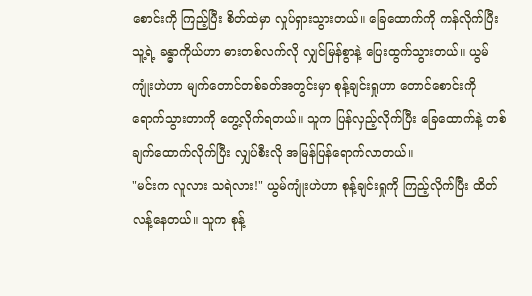စောင်းကို ကြည့်ပြီး စိတ်ထဲမှာ လှုပ်ရှားသွားတယ်။ ခြေထောက်ကို ကန်လိုက်ပြီး သူ့ရဲ့ ခန္ဓာကိုယ်ဟာ ဓားတစ်လက်လို လျှင်မြန်စွာနဲ့ ပြေးထွက်သွားတယ်။ ယွမ်ကျုံးဟဲဟာ မျက်တောင်တစ်ခတ်အတွင်းမှာ စုန့်ချင်းရှုဟာ တောင်စောင်းကို ရောက်သွားတာကို တွေ့လိုက်ရတယ်။ သူက ပြန်လှည့်လိုက်ပြီး ခြေထောက်နဲ့ တစ်ချက်ထောက်လိုက်ပြီး လျှပ်စီးလို အမြန်ပြန်ရောက်လာတယ်။
"မင်းက လူလား သရဲလား!" ယွမ်ကျုံးဟဲဟာ စုန့်ချင်းရှုကို ကြည့်လိုက်ပြီး ထိတ်လန့်နေတယ်။ သူက စုန့်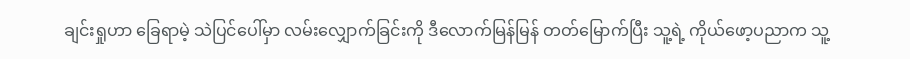ချင်းရှုဟာ ခြေရာမဲ့ သဲပြင်ပေါ်မှာ လမ်းလျှောက်ခြင်းကို ဒီလောက်မြန်မြန် တတ်မြောက်ပြီး သူ့ရဲ့ ကိုယ်ဖော့ပညာက သူ့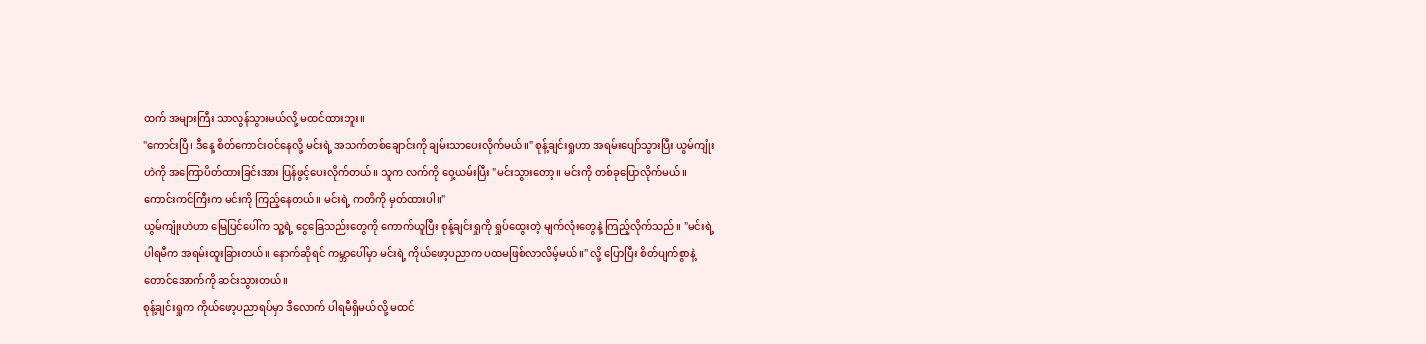ထက် အများကြီး သာလွန်သွားမယ်လို့ မထင်ထားဘူး။
"ကောင်းပြီ၊ ဒီနေ့ စိတ်ကောင်းဝင်နေလို့ မင်းရဲ့ အသက်တစ်ချောင်းကို ချမ်းသာပေးလိုက်မယ်။" စုန့်ချင်းရှုဟာ အရမ်းပျော်သွားပြီး ယွမ်ကျုံးဟဲကို အကြောပိတ်ထားခြင်းအား ပြန်ဖွင့်ပေးလိုက်တယ်။ သူက လက်ကို ဝှေ့ယမ်းပြီး "မင်းသွားတော့။ မင်းကို တစ်ခုပြောလိုက်မယ်။ ကောင်းကင်ကြီးက မင်းကို ကြည့်နေတယ်။ မင်းရဲ့ ကတိကို မှတ်ထားပါ။"
ယွမ်ကျုံးဟဲဟာ မြေပြင်ပေါ်က သူ့ရဲ့ ငွေခြေသည်းတွေကို ကောက်ယူပြီး စုန့်ချင်းရှုကို ရှုပ်ထွေးတဲ့ မျက်လုံးတွေနဲ့ ကြည့်လိုက်သည်။ "မင်းရဲ့ ပါရမီက အရမ်းထူးခြားတယ်။ နောက်ဆိုရင် ကမ္ဘာပေါ်မှာ မင်းရဲ့ ကိုယ်ဖော့ပညာက ပထမဖြစ်လာလိမ့်မယ်။" လို့ ပြောပြီး စိတ်ပျက်စွာနဲ့ တောင်အောက်ကို ဆင်းသွားတယ်။
စုန့်ချင်းရှုက ကိုယ်ဖော့ပညာရပ်မှာ ဒီလောက် ပါရမီရှိမယ်လို့ မထင်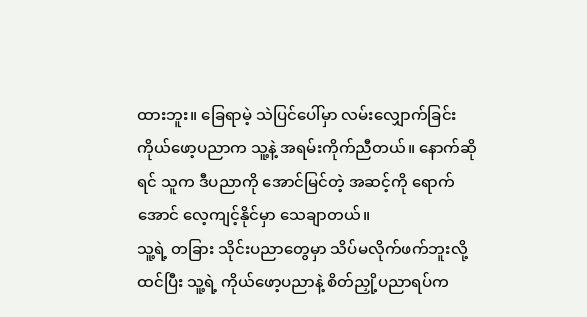ထားဘူး။ ခြေရာမဲ့ သဲပြင်ပေါ်မှာ လမ်းလျှောက်ခြင်း ကိုယ်ဖော့ပညာက သူ့နဲ့ အရမ်းကိုက်ညီတယ်။ နောက်ဆိုရင် သူက ဒီပညာကို အောင်မြင်တဲ့ အဆင့်ကို ရောက်အောင် လေ့ကျင့်နိုင်မှာ သေချာတယ်။
သူ့ရဲ့ တခြား သိုင်းပညာတွေမှာ သိပ်မလိုက်ဖက်ဘူးလို့ထင်ပြီး သူ့ရဲ့ ကိုယ်ဖော့ပညာနဲ့ စိတ်ညှို့ပညာရပ်က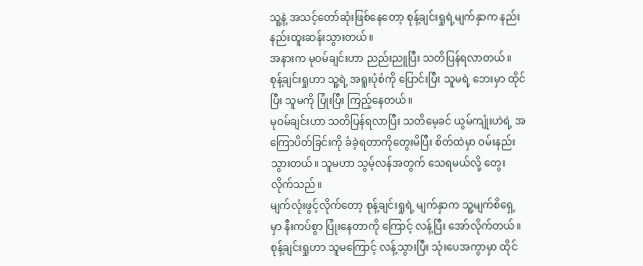သူ့နဲ့ အသင့်တော်ဆုံးဖြစ်နေတော့ စုန့်ချင်းရှုရဲ့မျက်နှာက နည်းနည်းထူးဆန်းသွားတယ်။
အနားက မုဝမ်ချင်းဟာ ညည်းညူပြီး သတိပြန်ရလာတယ်။ စုန့်ချင်းရှုဟာ သူ့ရဲ့ အရူးပုံစံကို ပြောင်းပြီး သူမရဲ့ ဘေးမှာ ထိုင်ပြီး သူမကို ပြုံးပြီး ကြည့်နေတယ်။
မုဝမ်ချင်းဟာ သတိပြန်ရလာပြီး သတိမေ့ခင် ယွမ်ကျုံးဟဲရဲ့ အကြောပိတ်ခြင်းကို ခံခဲ့ရတာကိုတွေးမိပြီး စိတ်ထဲမှာ ဝမ်းနည်းသွားတယ်။ သူမဟာ သွမ့်လန်အတွက် သေရမယ်လို့ တွေးလိုက်သည်။
မျက်လုံးဖွင့်လိုက်တော့ စုန့်ချင်းရှုရဲ့ မျက်နှာက သူ့မျက်စိရှေ့မှာ နီးကပ်စွာ ပြုံးနေတာကို ကြောင့် လန့်ပြီး အော်လိုက်တယ်။ စုန့်ချင်းရှုဟာ သူမကြောင့် လန့်သွားပြီး သုံးပေအကွာမှာ ထိုင်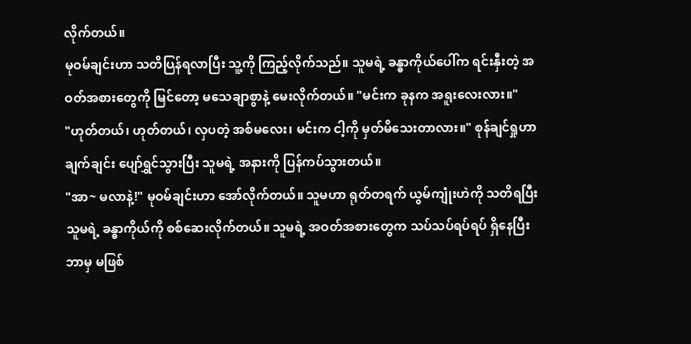လိုက်တယ်။
မုဝမ်ချင်းဟာ သတိပြန်ရလာပြီး သူ့ကို ကြည့်လိုက်သည်။ သူမရဲ့ ခန္ဓာကိုယ်ပေါ်က ရင်းနှီးတဲ့ အဝတ်အစားတွေကို မြင်တော့ မသေချာစွာနဲ့ မေးလိုက်တယ်။ "မင်းက ခုနက အရူးလေးလား။"
"ဟုတ်တယ်၊ ဟုတ်တယ်၊ လှပတဲ့ အစ်မလေး၊ မင်းက ငါ့ကို မှတ်မိသေးတာလား။" စုန်ချင်ရှုဟာ ချက်ချင်း ပျော်ရွှင်သွားပြီး သူမရဲ့ အနားကို ပြန်ကပ်သွားတယ်။
"အာ~ မလာနဲ့!" မုဝမ်ချင်းဟာ အော်လိုက်တယ်။ သူမဟာ ရုတ်တရက် ယွမ်ကျုံးဟဲကို သတိရပြီး သူမရဲ့ ခန္ဓာကိုယ်ကို စစ်ဆေးလိုက်တယ်။ သူမရဲ့ အဝတ်အစားတွေက သပ်သပ်ရပ်ရပ် ရှိနေပြီး ဘာမှ မဖြစ်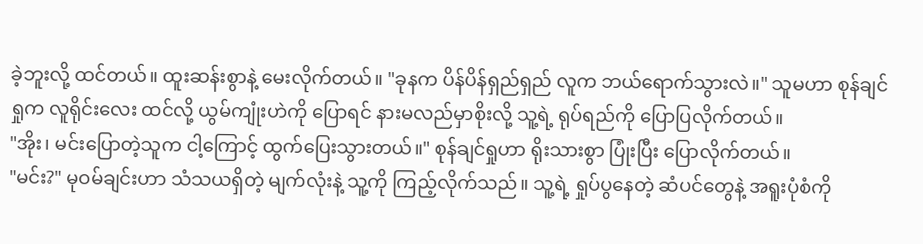ခဲ့ဘူးလို့ ထင်တယ်။ ထူးဆန်းစွာနဲ့ မေးလိုက်တယ်။ "ခုနက ပိန်ပိန်ရှည်ရှည် လူက ဘယ်ရောက်သွားလဲ။" သူမဟာ စုန်ချင်ရှုက လူရိုင်းလေး ထင်လို့ ယွမ်ကျုံးဟဲကို ပြောရင် နားမလည်မှာစိုးလို့ သူ့ရဲ့ ရုပ်ရည်ကို ပြောပြလိုက်တယ်။
"အိုး၊ မင်းပြောတဲ့သူက ငါ့ကြောင့် ထွက်ပြေးသွားတယ်။" စုန်ချင်ရှုဟာ ရိုးသားစွာ ပြုံးပြီး ပြောလိုက်တယ်။
"မင်း?" မုဝမ်ချင်းဟာ သံသယရှိတဲ့ မျက်လုံးနဲ့ သူ့ကို ကြည့်လိုက်သည်။ သူ့ရဲ့ ရှုပ်ပွနေတဲ့ ဆံပင်တွေနဲ့ အရူးပုံစံကို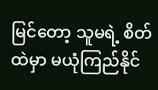မြင်တော့ သူမရဲ့ စိတ်ထဲမှာ မယုံကြည်နိုင်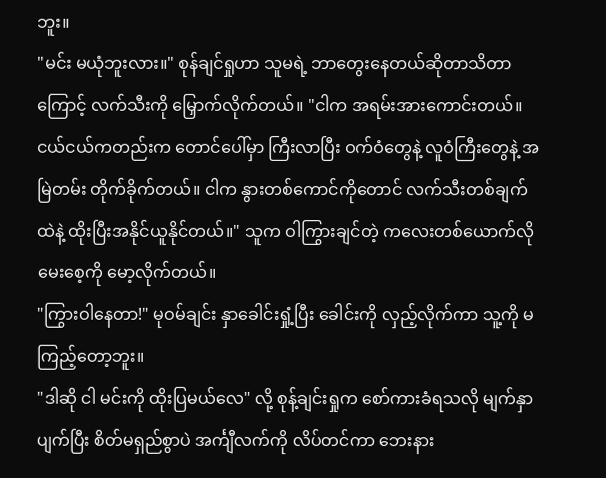ဘူး။
"မင်း မယုံဘူးလား။" စုန်ချင်ရှုဟာ သူမရဲ့ ဘာတွေးနေတယ်ဆိုတာသိတာကြောင့် လက်သီးကို မြှောက်လိုက်တယ်။ "ငါက အရမ်းအားကောင်းတယ်။ ငယ်ငယ်ကတည်းက တောင်ပေါ်မှာ ကြီးလာပြီး ဝက်ဝံတွေနဲ့ လူဝံကြီးတွေနဲ့ အမြဲတမ်း တိုက်ခိုက်တယ်။ ငါက နွားတစ်ကောင်ကိုတောင် လက်သီးတစ်ချက်ထဲနဲ့ ထိုးပြီးအနိုင်ယူနိုင်တယ်။" သူက ဝါကြွားချင်တဲ့ ကလေးတစ်ယောက်လို မေးစေ့ကို မော့လိုက်တယ်။
"ကြွားဝါနေတာ!" မုဝမ်ချင်း နှာခေါင်းရှုံ့ပြီး ခေါင်းကို လှည့်လိုက်ကာ သူ့ကို မကြည့်တော့ဘူး။
"ဒါဆို ငါ မင်းကို ထိုးပြမယ်လေ" လို့ စုန့်ချင်းရှုက စော်ကားခံရသလို မျက်နှာပျက်ပြီး စိတ်မရှည်စွာပဲ အင်္ကျီလက်ကို လိပ်တင်ကာ ဘေးနား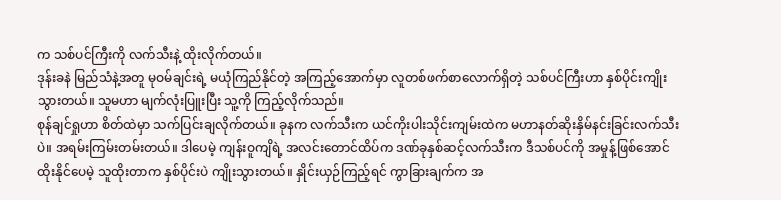က သစ်ပင်ကြီးကို လက်သီးနဲ့ ထိုးလိုက်တယ်။
ဒုန်းခနဲ မြည်သံနဲ့အတူ မုဝမ်ချင်းရဲ့ မယုံကြည်နိုင်တဲ့ အကြည့်အောက်မှာ လူတစ်ဖက်စာလောက်ရှိတဲ့ သစ်ပင်ကြီးဟာ နှစ်ပိုင်းကျိုးသွားတယ်။ သူမဟာ မျက်လုံးပြူးပြီး သူ့ကို ကြည့်လိုက်သည်။
စုန်ချင်ရှုဟာ စိတ်ထဲမှာ သက်ပြင်းချလိုက်တယ်။ ခုနက လက်သီးက ယင်ကိုးပါးသိုင်းကျမ်းထဲက မဟာနတ်ဆိုးနှိမ်နင်းခြင်းလက်သီးပဲ။ အရမ်းကြမ်းတမ်းတယ်။ ဒါပေမဲ့ ကျန်းဝူကျိရဲ့ အလင်းတောင်ထိပ်က ဒဏ်ခုနှစ်ဆင့်လက်သီးက ဒီသစ်ပင်ကို အမှုန့်ဖြစ်အောင် ထိုးနိုင်ပေမဲ့ သူထိုးတာက နှစ်ပိုင်းပဲ ကျိုးသွားတယ်။ နှိုင်းယှဉ်ကြည့်ရင် ကွာခြားချက်က အ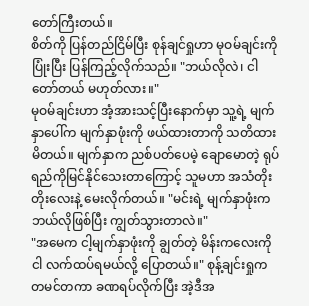တော်ကြီးတယ်။
စိတ်ကို ပြန်တည်ငြိမ်ပြီး စုန်ချင်ရှုဟာ မုဝမ်ချင်းကို ပြုံးပြီး ပြန်ကြည့်လိုက်သည်။ "ဘယ်လိုလဲ၊ ငါ တော်တယ် မဟုတ်လား။"
မုဝမ်ချင်းဟာ အံ့အားသင့်ပြီးနောက်မှာ သူ့ရဲ့ မျက်နှာပေါ်က မျက်နှာဖုံးကို ဖယ်ထားတာကို သတိထားမိတယ်။ မျက်နှာက ညစ်ပတ်ပေမဲ့ ချောမောတဲ့ ရုပ်ရည်ကိုမြင်နိုင်သေးတာကြောင့် သူမဟာ အသံတိုးတိုးလေးနဲ့ မေးလိုက်တယ်။ "မင်းရဲ့ မျက်နှာဖုံးက ဘယ်လိုဖြစ်ပြီး ကျွတ်သွားတာလဲ။"
"အမေက ငါ့မျက်နှာဖုံးကို ချွတ်တဲ့ မိန်းကလေးကို ငါ လက်ထပ်ရမယ်လို့ ပြောတယ်။" စုန့်ချင်းရှုက တမင်တကာ ခဏရပ်လိုက်ပြီး အဲ့ဒီအ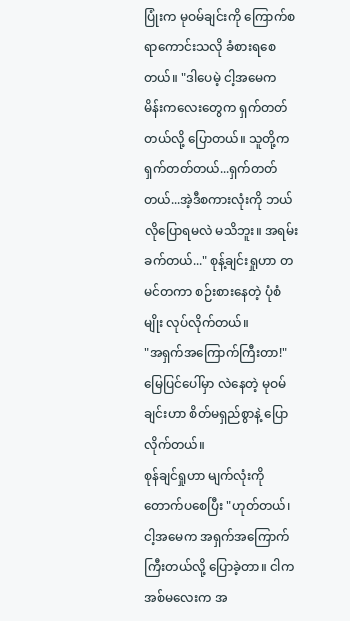ပြုံးက မုဝမ်ချင်းကို ကြောက်စရာကောင်းသလို ခံစားရစေတယ်။ "ဒါပေမဲ့ ငါ့အမေက မိန်းကလေးတွေက ရှက်တတ်တယ်လို့ ပြောတယ်။ သူတို့က ရှက်တတ်တယ်...ရှက်တတ်တယ်...အဲ့ဒီစကားလုံးကို ဘယ်လိုပြောရမလဲ မသိဘူး။ အရမ်းခက်တယ်..." စုန့်ချင်းရှုဟာ တမင်တကာ စဉ်းစားနေတဲ့ ပုံစံမျိုး လုပ်လိုက်တယ်။
"အရှက်အကြောက်ကြီးတာ!" မြေပြင်ပေါ်မှာ လဲနေတဲ့ မုဝမ်ချင်းဟာ စိတ်မရှည်စွာနဲ့ ပြောလိုက်တယ်။
စုန်ချင်ရှုဟာ မျက်လုံးကို တောက်ပစေပြီး "ဟုတ်တယ်၊ ငါ့အမေက အရှက်အကြောက်ကြီးတယ်လို့ ပြောခဲ့တာ။ ငါက အစ်မလေးက အ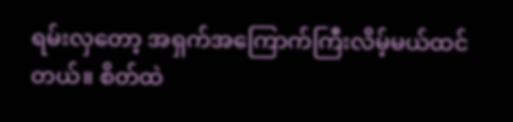ရမ်းလှတော့ အရှက်အကြောက်ကြီးလိမ့်မယ်ထင်တယ်။ စိတ်ထဲ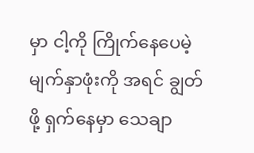မှာ ငါ့ကို ကြိုက်နေပေမဲ့ မျက်နှာဖုံးကို အရင် ချွတ်ဖို့ ရှက်နေမှာ သေချာ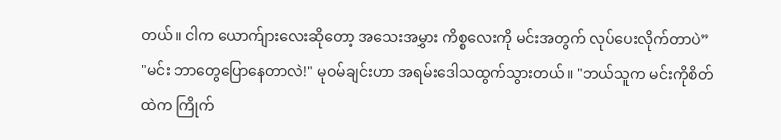တယ်။ ငါက ယောက်ျားလေးဆိုတော့ အသေးအမွှား ကိစ္စလေးကို မင်းအတွက် လုပ်ပေးလိုက်တာပဲ”
"မင်း ဘာတွေပြောနေတာလဲ!" မုဝမ်ချင်းဟာ အရမ်းဒေါသထွက်သွားတယ်။ "ဘယ်သူက မင်းကိုစိတ်ထဲက ကြိုက်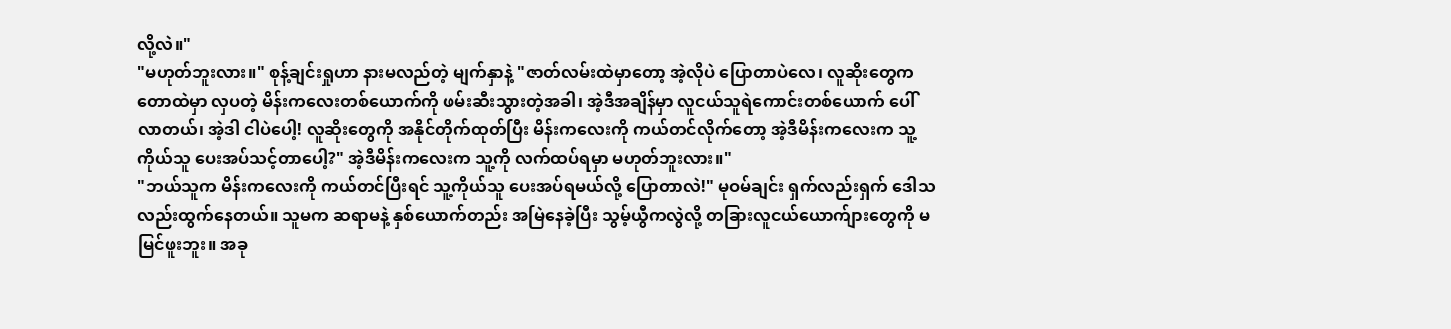လို့လဲ။"
"မဟုတ်ဘူးလား။" စုန့်ချင်းရှုဟာ နားမလည်တဲ့ မျက်နှာနဲ့ "ဇာတ်လမ်းထဲမှာတော့ အဲ့လိုပဲ ပြောတာပဲလေ၊ လူဆိုးတွေက တောထဲမှာ လှပတဲ့ မိန်းကလေးတစ်ယောက်ကို ဖမ်းဆီးသွားတဲ့အခါ၊ အဲ့ဒီအချိန်မှာ လူငယ်သူရဲကောင်းတစ်ယောက် ပေါ်လာတယ်၊ အဲ့ဒါ ငါပဲပေါ့! လူဆိုးတွေကို အနိုင်တိုက်ထုတ်ပြီး မိန်းကလေးကို ကယ်တင်လိုက်တော့ အဲ့ဒီမိန်းကလေးက သူ့ကိုယ်သူ ပေးအပ်သင့်တာပေါ့?" အဲ့ဒီမိန်းကလေးက သူ့ကို လက်ထပ်ရမှာ မဟုတ်ဘူးလား။"
"ဘယ်သူက မိန်းကလေးကို ကယ်တင်ပြီးရင် သူ့ကိုယ်သူ ပေးအပ်ရမယ်လို့ ပြောတာလဲ!" မုဝမ်ချင်း ရှက်လည်းရှက် ဒေါသလည်းထွက်နေတယ်။ သူမက ဆရာမနဲ့ နှစ်ယောက်တည်း အမြဲနေခဲ့ပြီး သွမ့်ယွီကလွဲလို့ တခြားလူငယ်ယောက်ျားတွေကို မမြင်ဖူးဘူး။ အခု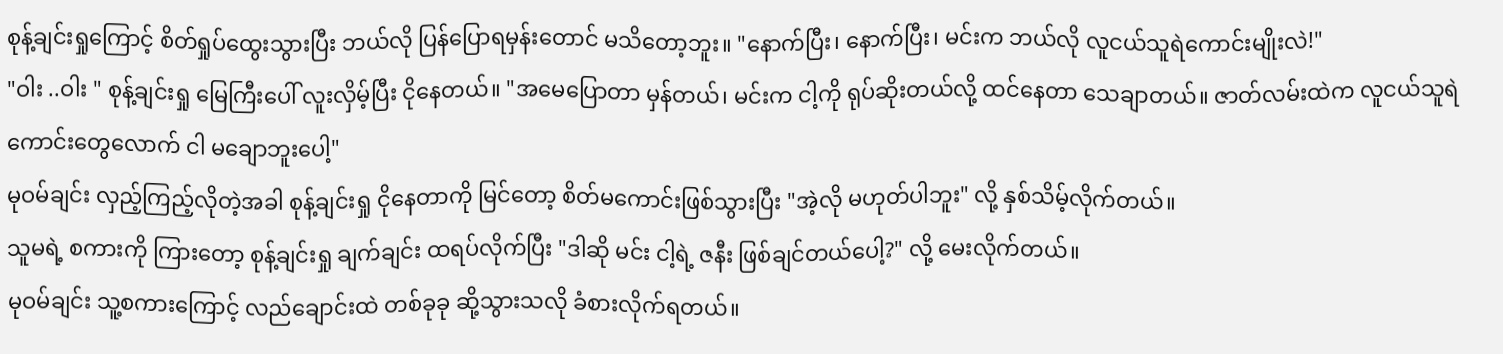စုန့်ချင်းရှုကြောင့် စိတ်ရှုပ်ထွေးသွားပြီး ဘယ်လို ပြန်ပြောရမှန်းတောင် မသိတော့ဘူး။ "နောက်ပြီး၊ နောက်ပြီး၊ မင်းက ဘယ်လို လူငယ်သူရဲကောင်းမျိုးလဲ!"
"ဝါး ..ဝါး " စုန့်ချင်းရှု မြေကြီးပေါ် လူးလှိမ့်ပြီး ငိုနေတယ်။ "အမေပြောတာ မှန်တယ်၊ မင်းက ငါ့ကို ရုပ်ဆိုးတယ်လို့ ထင်နေတာ သေချာတယ်။ ဇာတ်လမ်းထဲက လူငယ်သူရဲကောင်းတွေလောက် ငါ မချောဘူးပေါ့"
မုဝမ်ချင်း လှည့်ကြည့်လိုတဲ့အခါ စုန့်ချင်းရှု ငိုနေတာကို မြင်တော့ စိတ်မကောင်းဖြစ်သွားပြီး "အဲ့လို မဟုတ်ပါဘူး" လို့ နှစ်သိမ့်လိုက်တယ်။
သူမရဲ့ စကားကို ကြားတော့ စုန့်ချင်းရှု ချက်ချင်း ထရပ်လိုက်ပြီး "ဒါဆို မင်း ငါ့ရဲ့ ဇနီး ဖြစ်ချင်တယ်ပေါ့?" လို့ မေးလိုက်တယ်။
မုဝမ်ချင်း သူ့စကားကြောင့် လည်ချောင်းထဲ တစ်ခုခု ဆို့သွားသလို ခံစားလိုက်ရတယ်။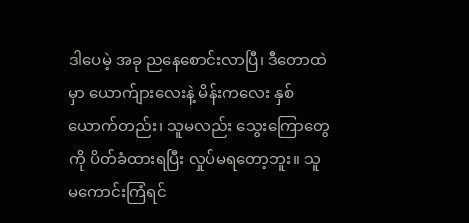ဒါပေမဲ့ အခု ညနေစောင်းလာပြီ၊ ဒီတောထဲမှာ ယောက်ျားလေးနဲ့ မိန်းကလေး နှစ်ယောက်တည်း၊ သူမလည်း သွေးကြောတွေကို ပိတ်ခံထားရပြီး လှုပ်မရတော့ဘူး။ သူ မကောင်းကြံရင်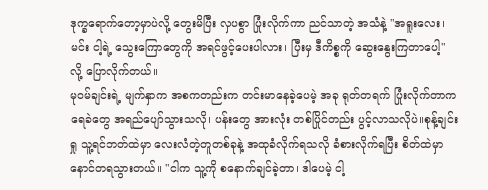ဒုက္ခရောက်တော့မှာပဲလို့ တွေးမိပြီး လှပစွာ ပြုံးလိုက်ကာ ညင်သာတဲ့ အသံနဲ့ "အရူးလေး၊ မင်း ငါ့ရဲ့ သွေးကြောတွေကို အရင်ဖွင့်ပေးပါလား၊ ပြီးမှ ဒီကိစ္စကို ဆွေးနွေးကြတာပေါ့" လို့ ပြောလိုက်တယ်။
မုဝမ်ချင်းရဲ့ မျက်နှာက အစကတည်းက တင်းမာနေခဲ့ပေမဲ့ အခု ရုတ်တရက် ပြုံးလိုက်တာက ရေခဲတွေ အရည်ပျော်သွားသလို၊ ပန်းတွေ အားလုံး တစ်ပြိုင်တည်း ပွင့်လာသလိုပဲ။စုန့်ချင်းရှု သူ့ရင်ဘတ်ထဲမှာ လေးလံတဲ့တူတစ်ခုနဲ့ အထုခံလိုက်ရသလို ခံစားလိုက်ရပြီး စိတ်ထဲမှာ နောင်တရသွားတယ်။ "ငါက သူ့ကို စနောက်ချင်ခဲ့တာ၊ ဒါပေမဲ့ ငါ့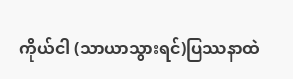ကိုယ်ငါ (သာယာသွားရင်)ပြဿနာထဲ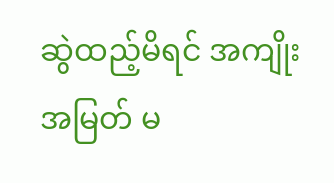ဆွဲထည့်မိရင် အကျိုးအမြတ် မ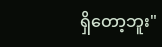ရှိတော့ဘူး"